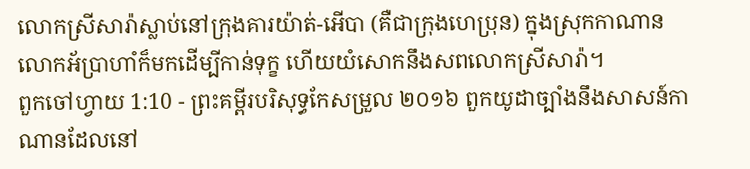លោកស្រីសារ៉ាស្លាប់នៅក្រុងគារយ៉ាត់-អើបា (គឺជាក្រុងហេប្រុន) ក្នុងស្រុកកាណាន លោកអ័ប្រាហាំក៏មកដើម្បីកាន់ទុក្ខ ហើយយំសោកនឹងសពលោកស្រីសារ៉ា។
ពួកចៅហ្វាយ 1:10 - ព្រះគម្ពីរបរិសុទ្ធកែសម្រួល ២០១៦ ពួកយូដាច្បាំងនឹងសាសន៍កាណានដែលនៅ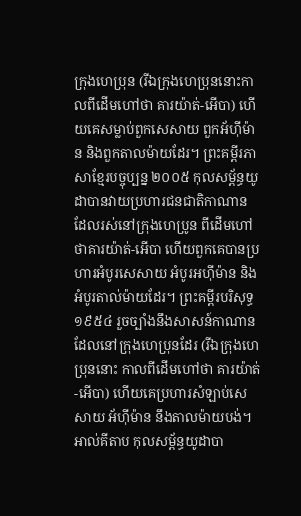ក្រុងហេប្រុន (រីឯក្រុងហេប្រុននោះកាលពីដើមហៅថា គារយ៉ាត់-អើបា) ហើយគេសម្លាប់ពួកសេសាយ ពួកអ័ហ៊ីម៉ាន និងពួកតាលម៉ាយដែរ។ ព្រះគម្ពីរភាសាខ្មែរបច្ចុប្បន្ន ២០០៥ កុលសម្ព័ន្ធយូដាបានវាយប្រហារជនជាតិកាណាន ដែលរស់នៅក្រុងហេប្រូន ពីដើមហៅថាគារយ៉ាត់-អើបា ហើយពួកគេបានប្រហារអំបូរសេសាយ អំបូរអហ៊ីម៉ាន និងអំបូរតាល់ម៉ាយដែរ។ ព្រះគម្ពីរបរិសុទ្ធ ១៩៥៤ រួចច្បាំងនឹងសាសន៍កាណានដែលនៅក្រុងហេប្រុនដែរ (រីឯក្រុងហេប្រុននោះ កាលពីដើមហៅថា គារយ៉ាត់-អើបា) ហើយគេប្រហារសំឡាប់សេសាយ អ័ហ៊ីម៉ាន នឹងតាលម៉ាយបង់។ អាល់គីតាប កុលសម្ព័ន្ធយូដាបា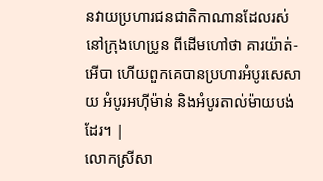នវាយប្រហារជនជាតិកាណានដែលរស់នៅក្រុងហេប្រូន ពីដើមហៅថា គារយ៉ាត់-អើបា ហើយពួកគេបានប្រហារអំបូរសេសាយ អំបូរអហ៊ីម៉ាន់ និងអំបូរតាល់ម៉ាយបង់ដែរ។ |
លោកស្រីសា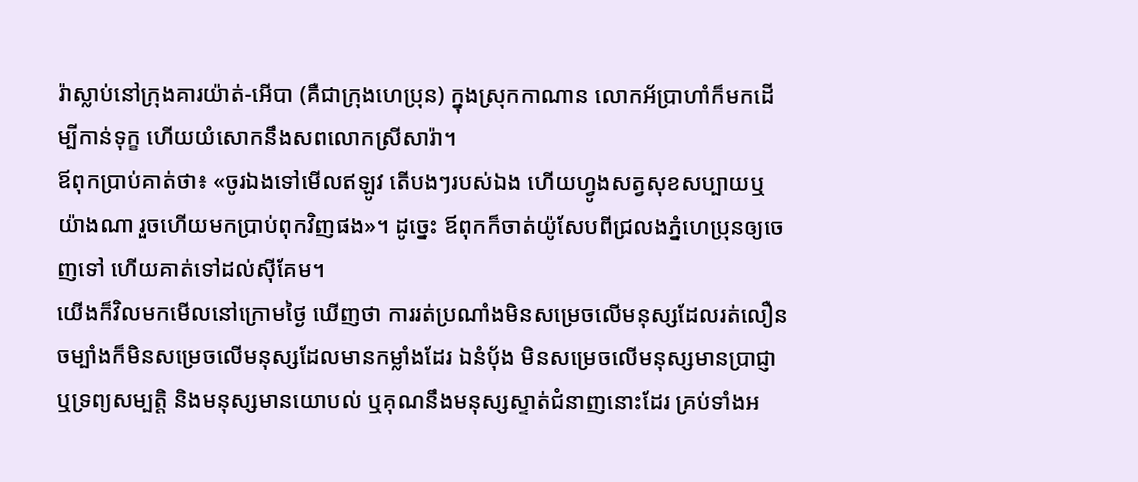រ៉ាស្លាប់នៅក្រុងគារយ៉ាត់-អើបា (គឺជាក្រុងហេប្រុន) ក្នុងស្រុកកាណាន លោកអ័ប្រាហាំក៏មកដើម្បីកាន់ទុក្ខ ហើយយំសោកនឹងសពលោកស្រីសារ៉ា។
ឪពុកប្រាប់គាត់ថា៖ «ចូរឯងទៅមើលឥឡូវ តើបងៗរបស់ឯង ហើយហ្វូងសត្វសុខសប្បាយឬយ៉ាងណា រួចហើយមកប្រាប់ពុកវិញផង»។ ដូច្នេះ ឪពុកក៏ចាត់យ៉ូសែបពីជ្រលងភ្នំហេប្រុនឲ្យចេញទៅ ហើយគាត់ទៅដល់ស៊ីគែម។
យើងក៏វិលមកមើលនៅក្រោមថ្ងៃ ឃើញថា ការរត់ប្រណាំងមិនសម្រេចលើមនុស្សដែលរត់លឿន ចម្បាំងក៏មិនសម្រេចលើមនុស្សដែលមានកម្លាំងដែរ ឯនំបុ័ង មិនសម្រេចលើមនុស្សមានប្រាជ្ញា ឬទ្រព្យសម្បត្តិ និងមនុស្សមានយោបល់ ឬគុណនឹងមនុស្សស្ទាត់ជំនាញនោះដែរ គ្រប់ទាំងអ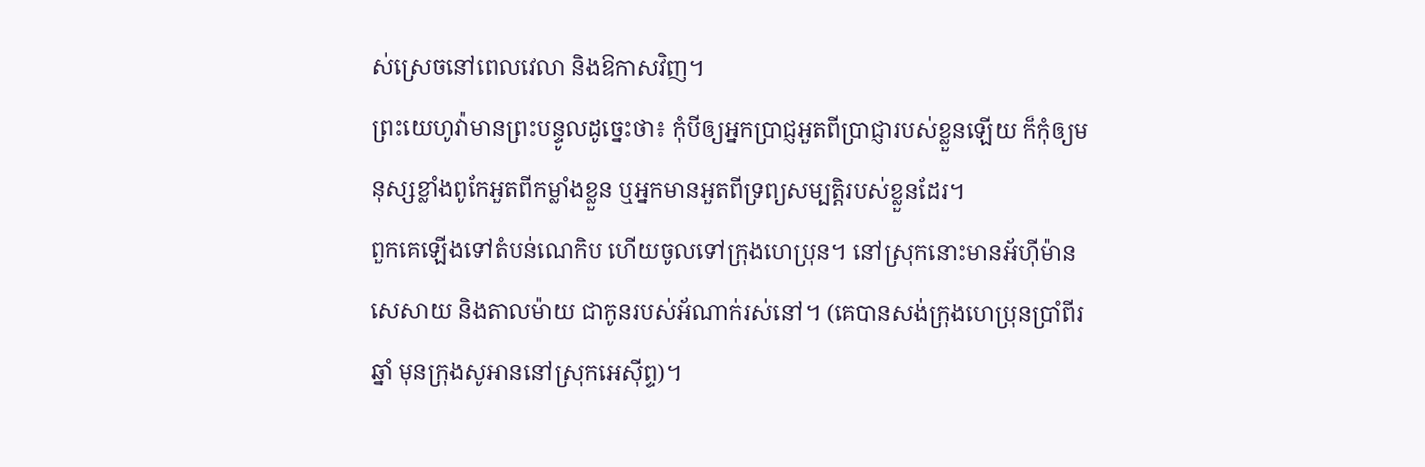ស់ស្រេចនៅពេលវេលា និងឱកាសវិញ។
ព្រះយេហូវ៉ាមានព្រះបន្ទូលដូច្នេះថា៖ កុំបីឲ្យអ្នកប្រាជ្ញអួតពីប្រាជ្ញារបស់ខ្លួនឡើយ ក៏កុំឲ្យមនុស្សខ្លាំងពូកែអួតពីកម្លាំងខ្លួន ឬអ្នកមានអួតពីទ្រព្យសម្បត្តិរបស់ខ្លួនដែរ។
ពួកគេឡើងទៅតំបន់ណេកិប ហើយចូលទៅក្រុងហេប្រុន។ នៅស្រុកនោះមានអ័ហ៊ីម៉ាន សេសាយ និងតាលម៉ាយ ជាកូនរបស់អ័ណាក់រស់នៅ។ (គេបានសង់ក្រុងហេប្រុនប្រាំពីរឆ្នាំ មុនក្រុងសូអាននៅស្រុកអេស៊ីព្ទ)។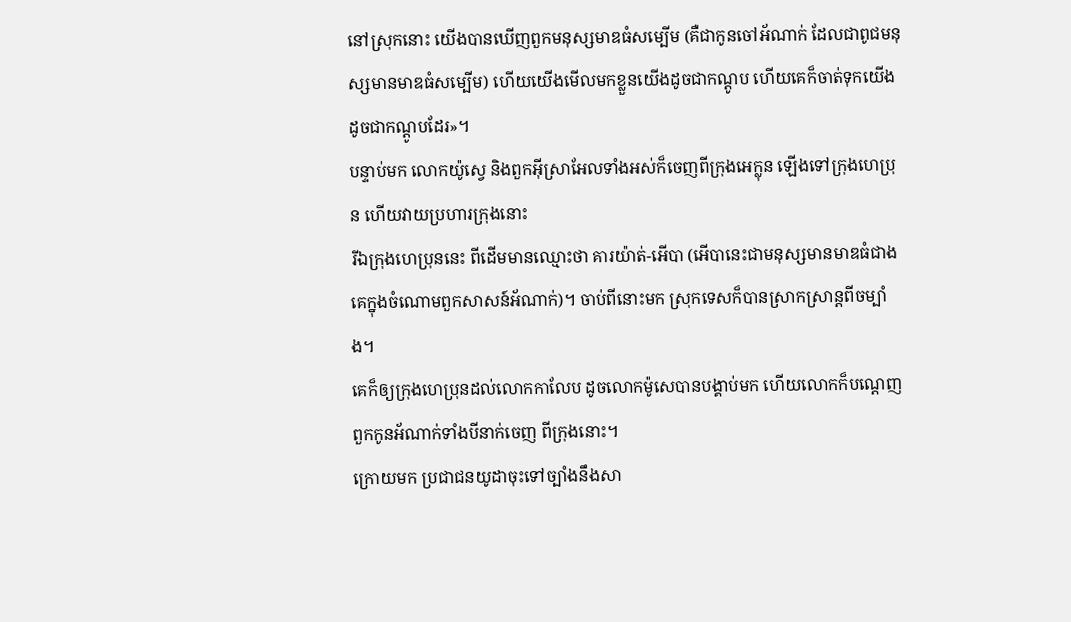នៅស្រុកនោះ យើងបានឃើញពួកមនុស្សមាឌធំសម្បើម (គឺជាកូនចៅអ័ណាក់ ដែលជាពូជមនុស្សមានមាឌធំសម្បើម) ហើយយើងមើលមកខ្លួនយើងដូចជាកណ្តូប ហើយគេក៏ចាត់ទុកយើងដូចជាកណ្ដូបដែរ»។
បន្ទាប់មក លោកយ៉ូស្វេ និងពួកអ៊ីស្រាអែលទាំងអស់ក៏ចេញពីក្រុងអេក្លុន ឡើងទៅក្រុងហេប្រុន ហើយវាយប្រហារក្រុងនោះ
រីឯក្រុងហេប្រុននេះ ពីដើមមានឈ្មោះថា គារយ៉ាត់-អើបា (អើបានេះជាមនុស្សមានមាឌធំជាងគេក្នុងចំណោមពួកសាសន៍អ័ណាក់)។ ចាប់ពីនោះមក ស្រុកទេសក៏បានស្រាកស្រាន្តពីចម្បាំង។
គេក៏ឲ្យក្រុងហេប្រុនដល់លោកកាលែប ដូចលោកម៉ូសេបានបង្គាប់មក ហើយលោកក៏បណ្តេញពួកកូនអ័ណាក់ទាំងបីនាក់ចេញ ពីក្រុងនោះ។
ក្រោយមក ប្រជាជនយូដាចុះទៅច្បាំងនឹងសា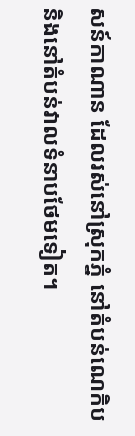សន៍កាណាន ដែលរស់នៅស្រុកភ្នំ នៅតំបន់ណេកិប និងនៅតំបន់វាលទំនាបថែមទៀត។